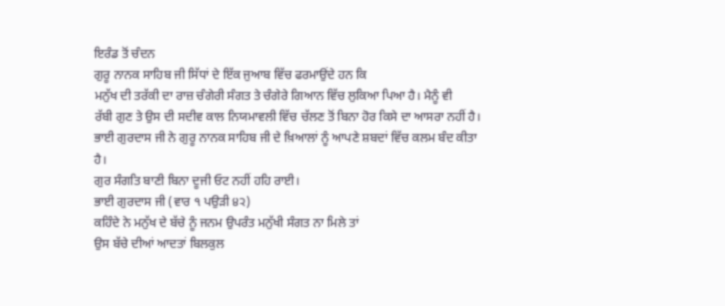ਇਰੰਡ ਤੋਂ ਚੰਦਨ
ਗੁਰੂ ਨਾਨਕ ਸਾਹਿਬ ਜੀ ਸਿੱਧਾਂ ਦੇ ਇੱਕ ਜੁਆਬ ਵਿੱਚ ਫਰਮਾਉਂਦੇ ਹਨ ਕਿ
ਮਨੁੱਖ ਦੀ ਤਰੱਕੀ ਦਾ ਰਾਜ਼ ਚੰਗੇਰੀ ਸੰਗਤ ਤੇ ਚੰਗੇਰੇ ਗਿਆਨ ਵਿੱਚ ਲੁਕਿਆ ਪਿਆ ਹੈ। ਮੈਨੂੰ ਵੀ
ਰੱਬੀ ਗੁਣ ਤੇ ਉਸ ਦੀ ਸਦੀਵ ਕਾਲ ਨਿਯਮਾਵਲੀ ਵਿੱਚ ਚੱਲਣ ਤੋਂ ਬਿਨਾ ਹੋਰ ਕਿਸੇ ਦਾ ਆਸਰਾ ਨਹੀਂ ਹੈ।
ਭਾਈ ਗੁਰਦਾਸ ਜੀ ਨੇ ਗੁਰੂ ਨਾਨਕ ਸਾਹਿਬ ਜੀ ਦੇ ਖ਼ਿਆਲਾਂ ਨੂੰ ਆਪਣੇ ਸ਼ਬਦਾਂ ਵਿੱਚ ਕਲਮ ਬੰਦ ਕੀਤਾ
ਹੈ।
ਗੁਰ ਸੰਗਤਿ ਬਾਣੀ ਬਿਨਾ ਦੂਜੀ ਓਟ ਨਹੀਂ ਹਹਿ ਰਾਈ।
ਭਾਈ ਗੁਰਦਾਸ ਜੀ (ਵਾਰ ੧ ਪਉੜੀ ੪੨)
ਕਹਿੰਦੇ ਨੇ ਮਨੁੱਖ ਦੇ ਬੱਚੇ ਨੂੰ ਜਨਮ ਉਪਰੰਤ ਮਨੁੱਖੀ ਸੰਗਤ ਨਾ ਮਿਲੇ ਤਾਂ
ਉਸ ਬੱਚੇ ਦੀਆਂ ਆਦਤਾਂ ਬਿਲਕੁਲ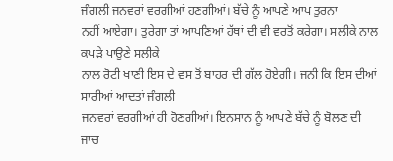ਜੰਗਲੀ ਜਨਵਰਾਂ ਵਰਗੀਆਂ ਹਣਗੀਆਂ। ਬੱਚੇ ਨੂੰ ਆਪਣੇ ਆਪ ਤੁਰਨਾ
ਨਹੀਂ ਆਏਗਾ। ਤੁਰੇਗਾ ਤਾਂ ਆਪਣਿਆਂ ਹੱਥਾਂ ਦੀ ਵੀ ਵਰਤੋਂ ਕਰੇਗਾ। ਸਲੀਕੇ ਨਾਲ ਕਪੜੇ ਪਾਉਣੇ ਸਲੀਕੇ
ਨਾਲ ਰੋਟੀ ਖਾਣੀ ਇਸ ਦੇ ਵਸ ਤੋਂ ਬਾਹਰ ਦੀ ਗੱਲ ਹੋਏਗੀ। ਜਨੀ ਕਿ ਇਸ ਦੀਆਂ ਸਾਰੀਆਂ ਆਦਤਾਂ ਜੰਗਲੀ
ਜਨਵਰਾਂ ਵਰਗੀਆਂ ਹੀ ਹੋਣਗੀਆਂ। ਇਨਸਾਨ ਨੂੰ ਆਪਣੇ ਬੱਚੇ ਨੂੰ ਬੋਲਣ ਦੀ ਜਾਚ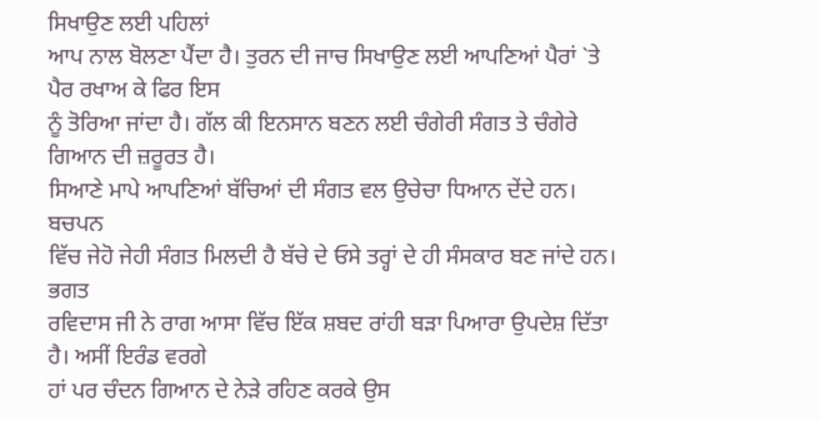ਸਿਖਾਉਣ ਲਈ ਪਹਿਲਾਂ
ਆਪ ਨਾਲ ਬੋਲਣਾ ਪੈਂਦਾ ਹੈ। ਤੁਰਨ ਦੀ ਜਾਚ ਸਿਖਾਉਣ ਲਈ ਆਪਣਿਆਂ ਪੈਰਾਂ `ਤੇ ਪੈਰ ਰਖਾਅ ਕੇ ਫਿਰ ਇਸ
ਨੂੰ ਤੋਰਿਆ ਜਾਂਦਾ ਹੈ। ਗੱਲ ਕੀ ਇਨਸਾਨ ਬਣਨ ਲਈ ਚੰਗੇਰੀ ਸੰਗਤ ਤੇ ਚੰਗੇਰੇ ਗਿਆਨ ਦੀ ਜ਼ਰੂਰਤ ਹੈ।
ਸਿਆਣੇ ਮਾਪੇ ਆਪਣਿਆਂ ਬੱਚਿਆਂ ਦੀ ਸੰਗਤ ਵਲ ਉਚੇਚਾ ਧਿਆਨ ਦੇਂਦੇ ਹਨ। ਬਚਪਨ
ਵਿੱਚ ਜੇਹੋ ਜੇਹੀ ਸੰਗਤ ਮਿਲਦੀ ਹੈ ਬੱਚੇ ਦੇ ਓਸੇ ਤਰ੍ਹਾਂ ਦੇ ਹੀ ਸੰਸਕਾਰ ਬਣ ਜਾਂਦੇ ਹਨ। ਭਗਤ
ਰਵਿਦਾਸ ਜੀ ਨੇ ਰਾਗ ਆਸਾ ਵਿੱਚ ਇੱਕ ਸ਼ਬਦ ਰਾਂਹੀ ਬੜਾ ਪਿਆਰਾ ਉਪਦੇਸ਼ ਦਿੱਤਾ ਹੈ। ਅਸੀਂ ਇਰੰਡ ਵਰਗੇ
ਹਾਂ ਪਰ ਚੰਦਨ ਗਿਆਨ ਦੇ ਨੇੜੇ ਰਹਿਣ ਕਰਕੇ ਉਸ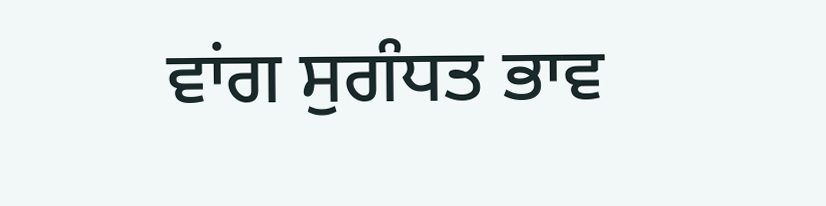ਵਾਂਗ ਸੁਗੰਧਤ ਭਾਵ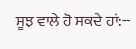ਸੂਝ ਵਾਲੇ ਹੋ ਸਕਦੇ ਹਾਂ:--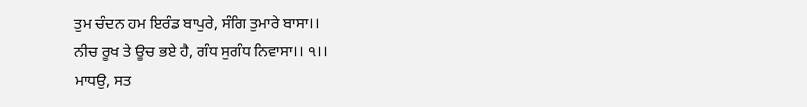ਤੁਮ ਚੰਦਨ ਹਮ ਇਰੰਡ ਬਾਪੁਰੇ, ਸੰਗਿ ਤੁਮਾਰੇ ਬਾਸਾ।।
ਨੀਚ ਰੂਖ ਤੇ ਊਚ ਭਏ ਹੈ, ਗੰਧ ਸੁਗੰਧ ਨਿਵਾਸਾ।। ੧।।
ਮਾਧਉ, ਸਤ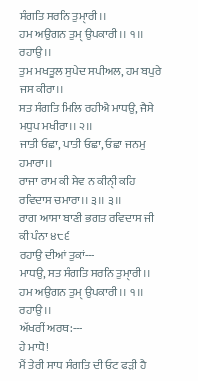ਸੰਗਤਿ ਸਰਨਿ ਤੁਮਾੑਰੀ।।
ਹਮ ਅਉਗਨ ਤੁਮੑ ਉਪਕਾਰੀ।। ੧।। ਰਹਾਉ।।
ਤੁਮ ਮਖਤੂਲ ਸੁਪੇਦ ਸਪੀਅਲ, ਹਮ ਬਪੁਰੇ ਜਸ ਕੀਰਾ।।
ਸਤ ਸੰਗਤਿ ਮਿਲਿ ਰਹੀਐ ਮਾਧਉ, ਜੈਸੇ ਮਧੁਪ ਮਖੀਰਾ।। ੨।।
ਜਾਤੀ ਓਛਾ, ਪਾਤੀ ਓਛਾ, ਓਛਾ ਜਨਮੁ ਹਮਾਰਾ।।
ਰਾਜਾ ਰਾਮ ਕੀ ਸੇਵ ਨ ਕੀਨੀੑ ਕਹਿ ਰਵਿਦਾਸ ਚਮਾਰਾ।। ੩।। ੩।।
ਰਾਗ ਆਸਾ ਬਾਣੀ ਭਗਤ ਰਵਿਦਾਸ ਜੀ ਕੀ ਪੰਨਾ ੪੮੬
ਰਹਾਉ ਦੀਆਂ ਤੁਕਾਂ---
ਮਾਧਉ, ਸਤ ਸੰਗਤਿ ਸਰਨਿ ਤੁਮਾੑਰੀ।।
ਹਮ ਅਉਗਨ ਤੁਮੑ ਉਪਕਾਰੀ।। ੧।। ਰਹਾਉ।।
ਅੱਖਰੀਂ ਅਰਥ:---
ਹੇ ਮਾਧੋ!
ਮੈਂ ਤੇਰੀ ਸਾਧ ਸੰਗਤਿ ਦੀ ਓਟ ਫੜੀ ਹੈ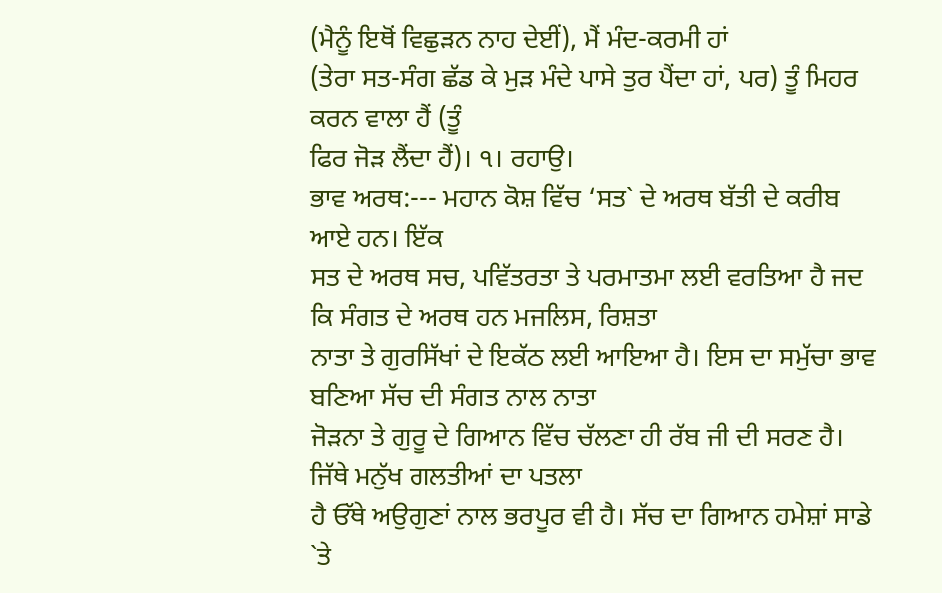(ਮੈਨੂੰ ਇਥੋਂ ਵਿਛੁੜਨ ਨਾਹ ਦੇਈਂ), ਮੈਂ ਮੰਦ-ਕਰਮੀ ਹਾਂ
(ਤੇਰਾ ਸਤ-ਸੰਗ ਛੱਡ ਕੇ ਮੁੜ ਮੰਦੇ ਪਾਸੇ ਤੁਰ ਪੈਂਦਾ ਹਾਂ, ਪਰ) ਤੂੰ ਮਿਹਰ ਕਰਨ ਵਾਲਾ ਹੈਂ (ਤੂੰ
ਫਿਰ ਜੋੜ ਲੈਂਦਾ ਹੈਂ)। ੧। ਰਹਾਉ।
ਭਾਵ ਅਰਥ:--- ਮਹਾਨ ਕੋਸ਼ ਵਿੱਚ ‘ਸਤ` ਦੇ ਅਰਥ ਬੱਤੀ ਦੇ ਕਰੀਬ ਆਏ ਹਨ। ਇੱਕ
ਸਤ ਦੇ ਅਰਥ ਸਚ, ਪਵਿੱਤਰਤਾ ਤੇ ਪਰਮਾਤਮਾ ਲਈ ਵਰਤਿਆ ਹੈ ਜਦ ਕਿ ਸੰਗਤ ਦੇ ਅਰਥ ਹਨ ਮਜਲਿਸ, ਰਿਸ਼ਤਾ
ਨਾਤਾ ਤੇ ਗੁਰਸਿੱਖਾਂ ਦੇ ਇਕੱਠ ਲਈ ਆਇਆ ਹੈ। ਇਸ ਦਾ ਸਮੁੱਚਾ ਭਾਵ ਬਣਿਆ ਸੱਚ ਦੀ ਸੰਗਤ ਨਾਲ ਨਾਤਾ
ਜੋੜਨਾ ਤੇ ਗੁਰੂ ਦੇ ਗਿਆਨ ਵਿੱਚ ਚੱਲਣਾ ਹੀ ਰੱਬ ਜੀ ਦੀ ਸਰਣ ਹੈ। ਜਿੱਥੇ ਮਨੁੱਖ ਗਲਤੀਆਂ ਦਾ ਪਤਲਾ
ਹੈ ਓੱਥੇ ਅਉਗੁਣਾਂ ਨਾਲ ਭਰਪੂਰ ਵੀ ਹੈ। ਸੱਚ ਦਾ ਗਿਆਨ ਹਮੇਸ਼ਾਂ ਸਾਡੇ `ਤੇ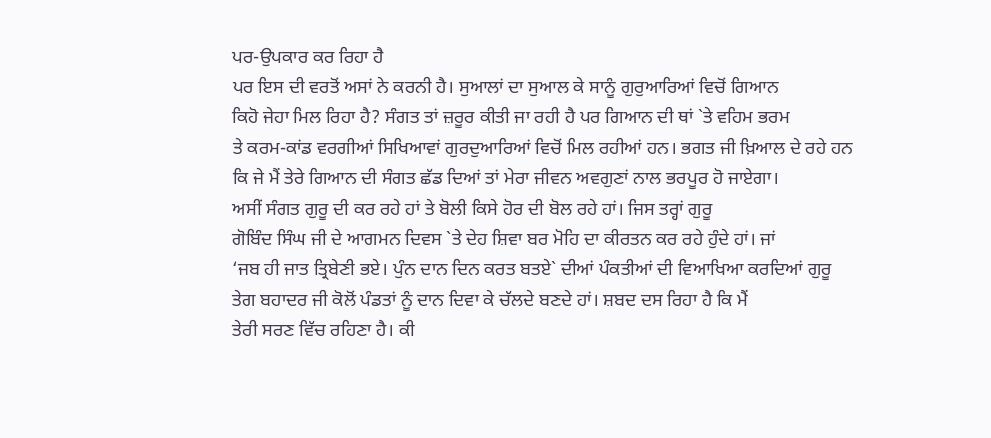ਪਰ-ਉਪਕਾਰ ਕਰ ਰਿਹਾ ਹੈ
ਪਰ ਇਸ ਦੀ ਵਰਤੋਂ ਅਸਾਂ ਨੇ ਕਰਨੀ ਹੈ। ਸੁਆਲਾਂ ਦਾ ਸੁਆਲ ਕੇ ਸਾਨੂੰ ਗੁਰੁਆਰਿਆਂ ਵਿਚੋਂ ਗਿਆਨ
ਕਿਹੋ ਜੇਹਾ ਮਿਲ ਰਿਹਾ ਹੈ? ਸੰਗਤ ਤਾਂ ਜ਼ਰੂਰ ਕੀਤੀ ਜਾ ਰਹੀ ਹੈ ਪਰ ਗਿਆਨ ਦੀ ਥਾਂ `ਤੇ ਵਹਿਮ ਭਰਮ
ਤੇ ਕਰਮ-ਕਾਂਡ ਵਰਗੀਆਂ ਸਿਖਿਆਵਾਂ ਗੁਰਦੁਆਰਿਆਂ ਵਿਚੋਂ ਮਿਲ ਰਹੀਆਂ ਹਨ। ਭਗਤ ਜੀ ਖ਼ਿਆਲ ਦੇ ਰਹੇ ਹਨ
ਕਿ ਜੇ ਮੈਂ ਤੇਰੇ ਗਿਆਨ ਦੀ ਸੰਗਤ ਛੱਡ ਦਿਆਂ ਤਾਂ ਮੇਰਾ ਜੀਵਨ ਅਵਗੁਣਾਂ ਨਾਲ ਭਰਪੂਰ ਹੋ ਜਾਏਗਾ।
ਅਸੀਂ ਸੰਗਤ ਗੁਰੂ ਦੀ ਕਰ ਰਹੇ ਹਾਂ ਤੇ ਬੋਲੀ ਕਿਸੇ ਹੋਰ ਦੀ ਬੋਲ ਰਹੇ ਹਾਂ। ਜਿਸ ਤਰ੍ਹਾਂ ਗੁਰੂ
ਗੋਬਿੰਦ ਸਿੰਘ ਜੀ ਦੇ ਆਗਮਨ ਦਿਵਸ `ਤੇ ਦੇਹ ਸ਼ਿਵਾ ਬਰ ਮੋਹਿ ਦਾ ਕੀਰਤਨ ਕਰ ਰਹੇ ਹੁੰਦੇ ਹਾਂ। ਜਾਂ
‘ਜਬ ਹੀ ਜਾਤ ਤ੍ਰਿਬੇਣੀ ਭਏ। ਪੁੰਨ ਦਾਨ ਦਿਨ ਕਰਤ ਬਤਏ` ਦੀਆਂ ਪੰਕਤੀਆਂ ਦੀ ਵਿਆਖਿਆ ਕਰਦਿਆਂ ਗੁਰੂ
ਤੇਗ ਬਹਾਦਰ ਜੀ ਕੋਲੋਂ ਪੰਡਤਾਂ ਨੂੰ ਦਾਨ ਦਿਵਾ ਕੇ ਚੱਲਦੇ ਬਣਦੇ ਹਾਂ। ਸ਼ਬਦ ਦਸ ਰਿਹਾ ਹੈ ਕਿ ਮੈਂ
ਤੇਰੀ ਸਰਣ ਵਿੱਚ ਰਹਿਣਾ ਹੈ। ਕੀ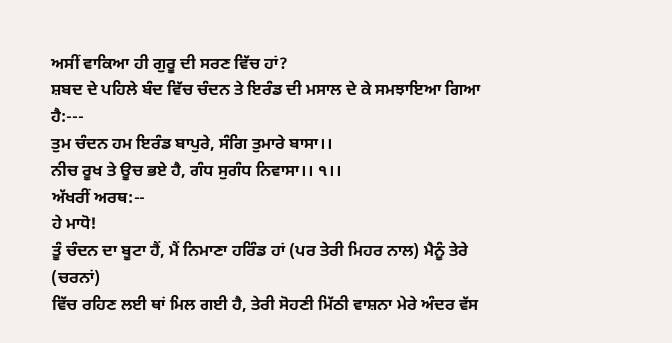ਅਸੀਂ ਵਾਕਿਆ ਹੀ ਗੁਰੂ ਦੀ ਸਰਣ ਵਿੱਚ ਹਾਂ?
ਸ਼ਬਦ ਦੇ ਪਹਿਲੇ ਬੰਦ ਵਿੱਚ ਚੰਦਨ ਤੇ ਇਰੰਡ ਦੀ ਮਸਾਲ ਦੇ ਕੇ ਸਮਝਾਇਆ ਗਿਆ
ਹੈ:---
ਤੁਮ ਚੰਦਨ ਹਮ ਇਰੰਡ ਬਾਪੁਰੇ, ਸੰਗਿ ਤੁਮਾਰੇ ਬਾਸਾ।।
ਨੀਚ ਰੂਖ ਤੇ ਊਚ ਭਏ ਹੈ, ਗੰਧ ਸੁਗੰਧ ਨਿਵਾਸਾ।। ੧।।
ਅੱਖਰੀਂ ਅਰਥ:--
ਹੇ ਮਾਧੋ!
ਤੂੰ ਚੰਦਨ ਦਾ ਬੂਟਾ ਹੈਂ, ਮੈਂ ਨਿਮਾਣਾ ਹਰਿੰਡ ਹਾਂ (ਪਰ ਤੇਰੀ ਮਿਹਰ ਨਾਲ) ਮੈਨੂੰ ਤੇਰੇ (ਚਰਨਾਂ)
ਵਿੱਚ ਰਹਿਣ ਲਈ ਥਾਂ ਮਿਲ ਗਈ ਹੈ, ਤੇਰੀ ਸੋਹਣੀ ਮਿੱਠੀ ਵਾਸ਼ਨਾ ਮੇਰੇ ਅੰਦਰ ਵੱਸ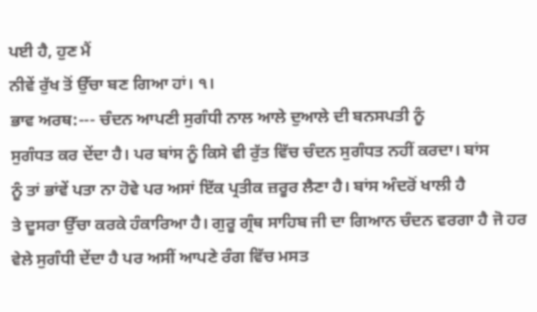ਪਈ ਹੈ, ਹੁਣ ਮੈਂ
ਨੀਵੇਂ ਰੁੱਖ ਤੋਂ ਉੱਚਾ ਬਣ ਗਿਆ ਹਾਂ। ੧।
ਭਾਵ ਅਰਥ:--- ਚੰਦਨ ਆਪਣੀ ਸੁਗੰਧੀ ਨਾਲ ਆਲੇ ਦੁਆਲੇ ਦੀ ਬਨਸਪਤੀ ਨੂੰ
ਸੁਗੰਧਤ ਕਰ ਦੇਂਦਾ ਹੈ। ਪਰ ਬਾਂਸ ਨੂੰ ਕਿਸੇ ਵੀ ਰੁੱਤ ਵਿੱਚ ਚੰਦਨ ਸੁਗੰਧਤ ਨਹੀਂ ਕਰਦਾ। ਬਾਂਸ
ਨੂੰ ਤਾਂ ਭਾਂਵੇਂ ਪਤਾ ਨਾ ਹੋਵੇ ਪਰ ਅਸਾਂ ਇੱਕ ਪ੍ਰਤੀਕ ਜ਼ਰੂਰ ਲੈਣਾ ਹੈ। ਬਾਂਸ ਅੰਦਰੋਂ ਖਾਲੀ ਹੈ
ਤੇ ਦੂਸਰਾ ਉੱਚਾ ਕਰਕੇ ਹੰਕਾਰਿਆ ਹੈ। ਗੁਰੂ ਗ੍ਰੰਥ ਸਾਹਿਬ ਜੀ ਦਾ ਗਿਆਨ ਚੰਦਨ ਵਰਗਾ ਹੈ ਜੋ ਹਰ
ਵੇਲੇ ਸੁਗੰਧੀ ਦੇਂਦਾ ਹੈ ਪਰ ਅਸੀਂ ਆਪਣੇ ਰੰਗ ਵਿੱਚ ਮਸਤ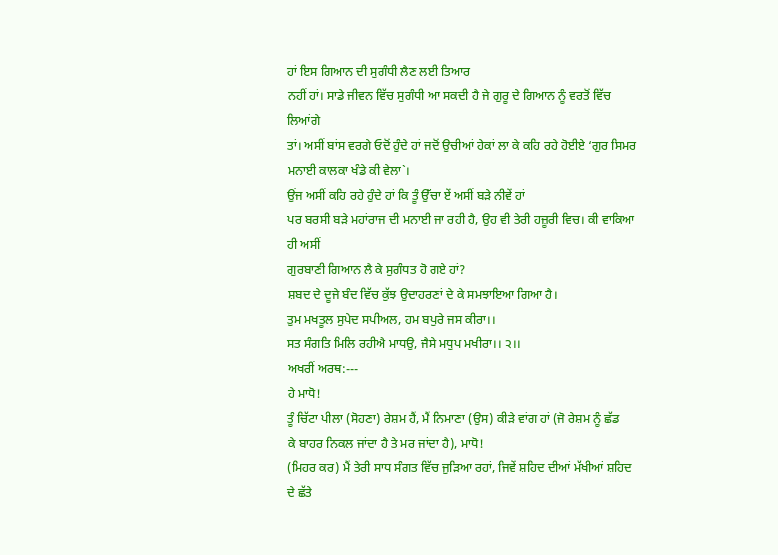ਹਾਂ ਇਸ ਗਿਆਨ ਦੀ ਸੁਗੰਧੀ ਲੈਣ ਲਈ ਤਿਆਰ
ਨਹੀਂ ਹਾਂ। ਸਾਡੇ ਜੀਵਨ ਵਿੱਚ ਸੁਗੰਧੀ ਆ ਸਕਦੀ ਹੈ ਜੇ ਗੁਰੂ ਦੇ ਗਿਆਨ ਨੂੰ ਵਰਤੋਂ ਵਿੱਚ ਲਿਆਂਗੇ
ਤਾਂ। ਅਸੀਂ ਬਾਂਸ ਵਰਗੇ ਓਦੋਂ ਹੁੰਦੇ ਹਾਂ ਜਦੋਂ ਉਚੀਆਂ ਹੇਕਾਂ ਲਾ ਕੇ ਕਹਿ ਰਹੇ ਹੋਈਏ ‘ਗੁਰ ਸਿਮਰ
ਮਨਾਈ ਕਾਲਕਾ ਖੰਡੇ ਕੀ ਵੇਲਾ`।
ਉਂਜ ਅਸੀਂ ਕਹਿ ਰਹੇ ਹੁੰਦੇ ਹਾਂ ਕਿ ਤੂੰ ਉੱਚਾ ਏਂ ਅਸੀਂ ਬੜੇ ਨੀਵੇਂ ਹਾਂ
ਪਰ ਬਰਸੀ ਬੜੇ ਮਹਾਂਰਾਜ ਦੀ ਮਨਾਈ ਜਾ ਰਹੀ ਹੈ, ਉਹ ਵੀ ਤੇਰੀ ਹਜ਼ੂਰੀ ਵਿਚ। ਕੀ ਵਾਕਿਆ ਹੀ ਅਸੀਂ
ਗੁਰਬਾਣੀ ਗਿਆਨ ਲੈ ਕੇ ਸੁਗੰਧਤ ਹੋ ਗਏ ਹਾਂ?
ਸ਼ਬਦ ਦੇ ਦੂਜੇ ਬੰਦ ਵਿੱਚ ਕੁੱਝ ਉਦਾਹਰਣਾਂ ਦੇ ਕੇ ਸਮਝਾਇਆ ਗਿਆ ਹੈ।
ਤੁਮ ਮਖਤੂਲ ਸੁਪੇਦ ਸਪੀਅਲ, ਹਮ ਬਪੁਰੇ ਜਸ ਕੀਰਾ।।
ਸਤ ਸੰਗਤਿ ਮਿਲਿ ਰਹੀਐ ਮਾਧਉ, ਜੈਸੇ ਮਧੁਪ ਮਖੀਰਾ।। ੨।।
ਅਖਰੀਂ ਅਰਥ:---
ਹੇ ਮਾਧੋ!
ਤੂੰ ਚਿੱਟਾ ਪੀਲਾ (ਸੋਹਣਾ) ਰੇਸ਼ਮ ਹੈਂ, ਮੈਂ ਨਿਮਾਣਾ (ਉਸ) ਕੀੜੇ ਵਾਂਗ ਹਾਂ (ਜੋ ਰੇਸ਼ਮ ਨੂੰ ਛੱਡ
ਕੇ ਬਾਹਰ ਨਿਕਲ ਜਾਂਦਾ ਹੈ ਤੇ ਮਰ ਜਾਂਦਾ ਹੈ), ਮਾਧੋ!
(ਮਿਹਰ ਕਰ) ਮੈਂ ਤੇਰੀ ਸਾਧ ਸੰਗਤ ਵਿੱਚ ਜੁੜਿਆ ਰਹਾਂ, ਜਿਵੇਂ ਸ਼ਹਿਦ ਦੀਆਂ ਮੱਖੀਆਂ ਸ਼ਹਿਦ ਦੇ ਛੱਤੇ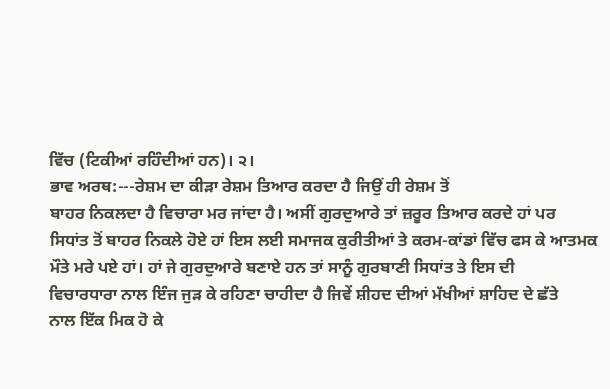ਵਿੱਚ (ਟਿਕੀਆਂ ਰਹਿੰਦੀਆਂ ਹਨ)। ੨।
ਭਾਵ ਅਰਥ:---ਰੇਸ਼ਮ ਦਾ ਕੀੜਾ ਰੇਸ਼ਮ ਤਿਆਰ ਕਰਦਾ ਹੈ ਜਿਉਂ ਹੀ ਰੇਸ਼ਮ ਤੋਂ
ਬਾਹਰ ਨਿਕਲਦਾ ਹੈ ਵਿਚਾਰਾ ਮਰ ਜਾਂਦਾ ਹੈ। ਅਸੀਂ ਗੁਰਦੁਆਰੇ ਤਾਂ ਜ਼ਰੂਰ ਤਿਆਰ ਕਰਦੇ ਹਾਂ ਪਰ
ਸਿਧਾਂਤ ਤੋਂ ਬਾਹਰ ਨਿਕਲੇ ਹੋਏ ਹਾਂ ਇਸ ਲਈ ਸਮਾਜਕ ਕੁਰੀਤੀਆਂ ਤੇ ਕਰਮ-ਕਾਂਡਾਂ ਵਿੱਚ ਫਸ ਕੇ ਆਤਮਕ
ਮੌਤੇ ਮਰੇ ਪਏ ਹਾਂ। ਹਾਂ ਜੇ ਗੁਰਦੁਆਰੇ ਬਣਾਏ ਹਨ ਤਾਂ ਸਾਨੂੰ ਗੁਰਬਾਣੀ ਸਿਧਾਂਤ ਤੇ ਇਸ ਦੀ
ਵਿਚਾਰਧਾਰਾ ਨਾਲ ਇੰਜ ਜੁੜ ਕੇ ਰਹਿਣਾ ਚਾਹੀਦਾ ਹੈ ਜਿਵੇਂ ਸ਼ੀਹਦ ਦੀਆਂ ਮੱਖੀਆਂ ਸ਼ਾਹਿਦ ਦੇ ਛੱਤੇ
ਨਾਲ ਇੱਕ ਮਿਕ ਹੋ ਕੇ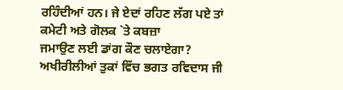ਰਹਿੰਦੀਆਂ ਹਨ। ਜੇ ਏਦਾਂ ਰਹਿਣ ਲੱਗ ਪਏ ਤਾਂ ਕਮੇਟੀ ਅਤੇ ਗੋਲਕ `ਤੇ ਕਬਜ਼ਾ
ਜਮਾਉਣ ਲਈ ਡਾਂਗ ਕੌਣ ਚਲਾਏਗਾ? ਅਖੀਰੀਲੀਆਂ ਤੁਕਾਂ ਵਿੱਚ ਭਗਤ ਰਵਿਦਾਸ ਜੀ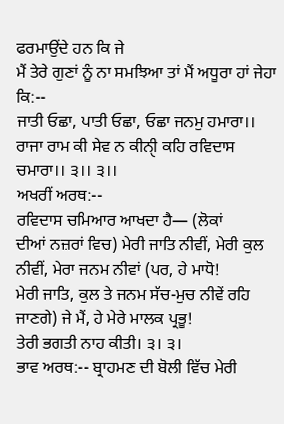ਫਰਮਾਉਂਦੇ ਹਨ ਕਿ ਜੇ
ਮੈਂ ਤੇਰੇ ਗੁਣਾਂ ਨੂੰ ਨਾ ਸਮਝਿਆ ਤਾਂ ਮੈਂ ਅਧੂਰਾ ਹਾਂ ਜੇਹਾ ਕਿ:--
ਜਾਤੀ ਓਛਾ, ਪਾਤੀ ਓਛਾ, ਓਛਾ ਜਨਮੁ ਹਮਾਰਾ।।
ਰਾਜਾ ਰਾਮ ਕੀ ਸੇਵ ਨ ਕੀਨੀੑ ਕਹਿ ਰਵਿਦਾਸ ਚਮਾਰਾ।। ੩।। ੩।।
ਅਖਰੀਂ ਅਰਥ:--
ਰਵਿਦਾਸ ਚਮਿਆਰ ਆਖਦਾ ਹੈ— (ਲੋਕਾਂ
ਦੀਆਂ ਨਜ਼ਰਾਂ ਵਿਚ) ਮੇਰੀ ਜਾਤਿ ਨੀਵੀਂ, ਮੇਰੀ ਕੁਲ ਨੀਵੀਂ, ਮੇਰਾ ਜਨਮ ਨੀਵਾਂ (ਪਰ, ਹੇ ਮਾਧੋ!
ਮੇਰੀ ਜਾਤਿ, ਕੁਲ ਤੇ ਜਨਮ ਸੱਚ-ਮੁਚ ਨੀਵੇਂ ਰਹਿ ਜਾਣਗੇ) ਜੇ ਮੈਂ, ਹੇ ਮੇਰੇ ਮਾਲਕ ਪ੍ਰਭੂ!
ਤੇਰੀ ਭਗਤੀ ਨਾਹ ਕੀਤੀ। ੩। ੩।
ਭਾਵ ਅਰਥ:-- ਬ੍ਰਾਹਮਣ ਦੀ ਬੋਲੀ ਵਿੱਚ ਮੇਰੀ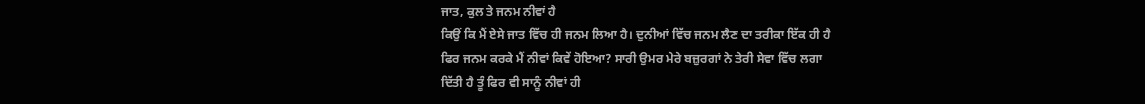ਜਾਤ, ਕੁਲ ਤੇ ਜਨਮ ਨੀਵਾਂ ਹੈ
ਕਿਉਂ ਕਿ ਮੈਂ ਏਸੇ ਜਾਤ ਵਿੱਚ ਹੀ ਜਨਮ ਲਿਆ ਹੈ। ਦੁਨੀਆਂ ਵਿੱਚ ਜਨਮ ਲੈਣ ਦਾ ਤਰੀਕਾ ਇੱਕ ਹੀ ਹੈ
ਫਿਰ ਜਨਮ ਕਰਕੇ ਮੈਂ ਨੀਵਾਂ ਕਿਵੇਂ ਹੋਇਆ? ਸਾਰੀ ਉਮਰ ਮੇਰੇ ਬਜ਼ੁਰਗਾਂ ਨੇ ਤੇਰੀ ਸੇਵਾ ਵਿੱਚ ਲਗਾ
ਦਿੱਤੀ ਹੈ ਤੂੰ ਫਿਰ ਵੀ ਸਾਨੂੰ ਨੀਵਾਂ ਹੀ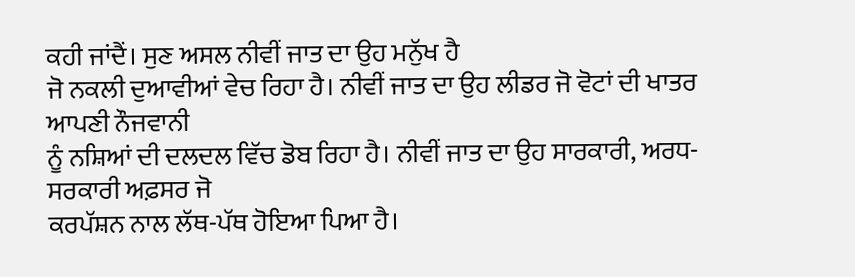ਕਹੀ ਜਾਂਦੈਂ। ਸੁਣ ਅਸਲ ਨੀਵੀਂ ਜਾਤ ਦਾ ਉਹ ਮਨੁੱਖ ਹੈ
ਜੋ ਨਕਲੀ ਦੁਆਵੀਆਂ ਵੇਚ ਰਿਹਾ ਹੈ। ਨੀਵੀਂ ਜਾਤ ਦਾ ਉਹ ਲੀਡਰ ਜੋ ਵੋਟਾਂ ਦੀ ਖਾਤਰ ਆਪਣੀ ਨੌਜਵਾਨੀ
ਨੂੰ ਨਸ਼ਿਆਂ ਦੀ ਦਲਦਲ ਵਿੱਚ ਡੋਬ ਰਿਹਾ ਹੈ। ਨੀਵੀਂ ਜਾਤ ਦਾ ਉਹ ਸਾਰਕਾਰੀ, ਅਰਧ-ਸਰਕਾਰੀ ਅਫ਼ਸਰ ਜੋ
ਕਰਪੱਸ਼ਨ ਨਾਲ ਲੱਥ-ਪੱਥ ਹੋਇਆ ਪਿਆ ਹੈ।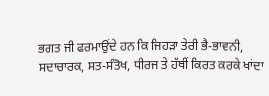ਭਗਤ ਜੀ ਫਰਮਾਉਂਦੇ ਹਨ ਕਿ ਜਿਹੜਾ ਤੇਰੀ ਭੈ-ਭਾਵਨੀ,
ਸਦਾਚਾਰਕ, ਸਤ-ਸੰਤੋਖ, ਧੀਰਜ ਤੇ ਹੱਥੀਂ ਕਿਰਤ ਕਰਕੇ ਖਾਂਦਾ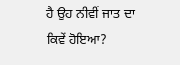ਹੈ ਉਹ ਨੀਵੀਂ ਜਾਤ ਦਾ ਕਿਵੇਂ ਹੋਇਆ?